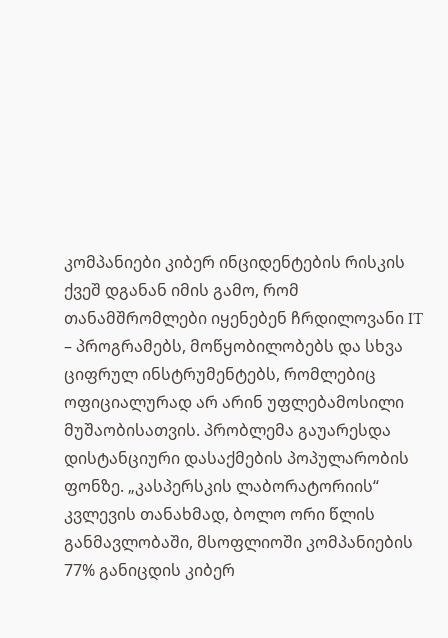კომპანიები კიბერ ინციდენტების რისკის ქვეშ დგანან იმის გამო, რომ თანამშრომლები იყენებენ ჩრდილოვანი IT – პროგრამებს, მოწყობილობებს და სხვა ციფრულ ინსტრუმენტებს, რომლებიც ოფიციალურად არ არინ უფლებამოსილი მუშაობისათვის. პრობლემა გაუარესდა დისტანციური დასაქმების პოპულარობის ფონზე. „კასპერსკის ლაბორატორიის“ კვლევის თანახმად, ბოლო ორი წლის განმავლობაში, მსოფლიოში კომპანიების 77% განიცდის კიბერ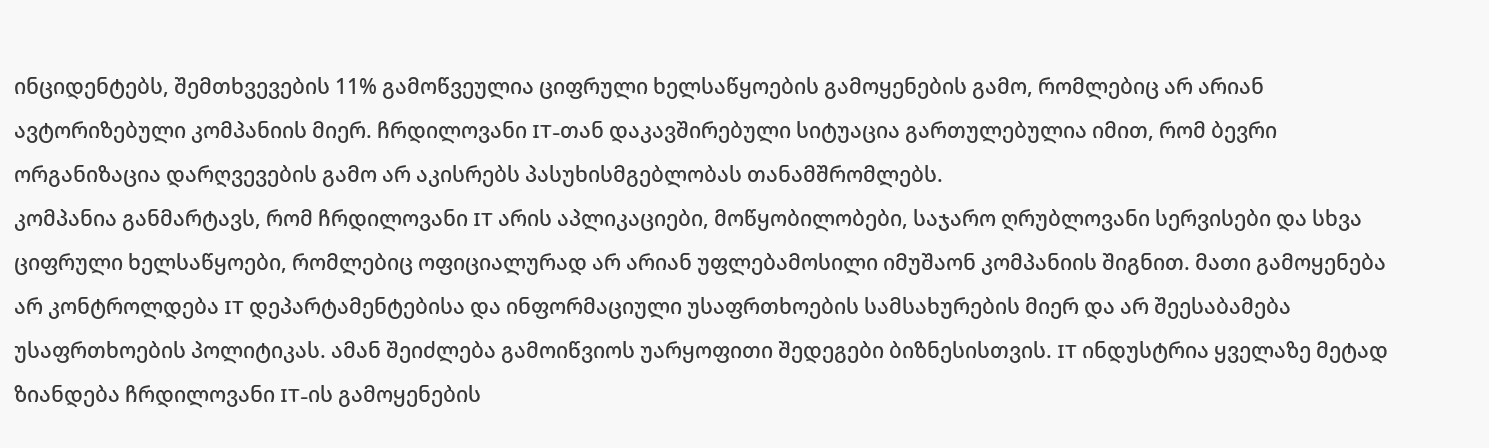ინციდენტებს, შემთხვევების 11% გამოწვეულია ციფრული ხელსაწყოების გამოყენების გამო, რომლებიც არ არიან ავტორიზებული კომპანიის მიერ. ჩრდილოვანი IT-თან დაკავშირებული სიტუაცია გართულებულია იმით, რომ ბევრი ორგანიზაცია დარღვევების გამო არ აკისრებს პასუხისმგებლობას თანამშრომლებს.
კომპანია განმარტავს, რომ ჩრდილოვანი IT არის აპლიკაციები, მოწყობილობები, საჯარო ღრუბლოვანი სერვისები და სხვა ციფრული ხელსაწყოები, რომლებიც ოფიციალურად არ არიან უფლებამოსილი იმუშაონ კომპანიის შიგნით. მათი გამოყენება არ კონტროლდება IT დეპარტამენტებისა და ინფორმაციული უსაფრთხოების სამსახურების მიერ და არ შეესაბამება უსაფრთხოების პოლიტიკას. ამან შეიძლება გამოიწვიოს უარყოფითი შედეგები ბიზნესისთვის. IT ინდუსტრია ყველაზე მეტად ზიანდება ჩრდილოვანი IT-ის გამოყენების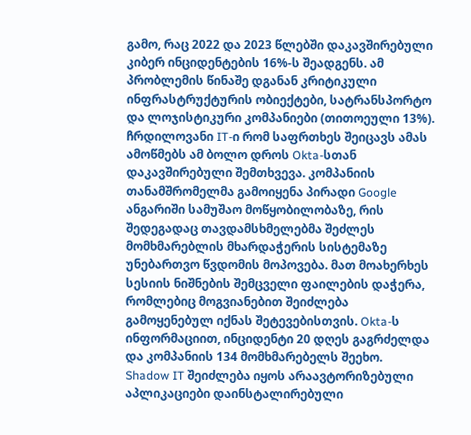გამო, რაც 2022 და 2023 წლებში დაკავშირებული კიბერ ინციდენტების 16%-ს შეადგენს. ამ პრობლემის წინაშე დგანან კრიტიკული ინფრასტრუქტურის ობიექტები, სატრანსპორტო და ლოჯისტიკური კომპანიები (თითოეული 13%).
ჩრდილოვანი IT-ი რომ საფრთხეს შეიცავს ამას ამოწმებს ამ ბოლო დროს Okta-სთან დაკავშირებული შემთხვევა. კომპანიის თანამშრომელმა გამოიყენა პირადი Google ანგარიში სამუშაო მოწყობილობაზე, რის შედეგადაც თავდამსხმელებმა შეძლეს მომხმარებლის მხარდაჭერის სისტემაზე უნებართვო წვდომის მოპოვება. მათ მოახერხეს სესიის ნიშნების შემცველი ფაილების დაჭერა, რომლებიც მოგვიანებით შეიძლება გამოყენებულ იქნას შეტევებისთვის. Okta-ს ინფორმაციით, ინციდენტი 20 დღეს გაგრძელდა და კომპანიის 134 მომხმარებელს შეეხო.
Shadow IT შეიძლება იყოს არაავტორიზებული აპლიკაციები დაინსტალირებული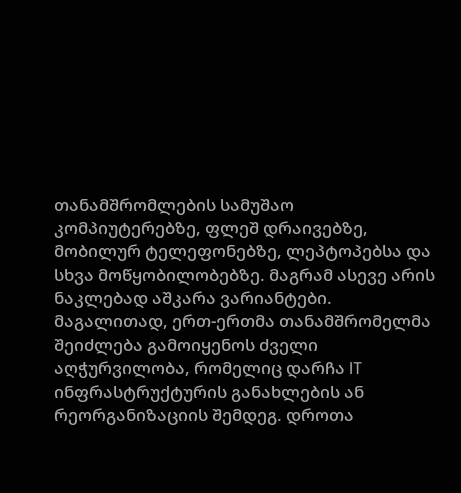თანამშრომლების სამუშაო კომპიუტერებზე, ფლეშ დრაივებზე, მობილურ ტელეფონებზე, ლეპტოპებსა და სხვა მოწყობილობებზე. მაგრამ ასევე არის ნაკლებად აშკარა ვარიანტები. მაგალითად, ერთ-ერთმა თანამშრომელმა შეიძლება გამოიყენოს ძველი აღჭურვილობა, რომელიც დარჩა IT ინფრასტრუქტურის განახლების ან რეორგანიზაციის შემდეგ. დროთა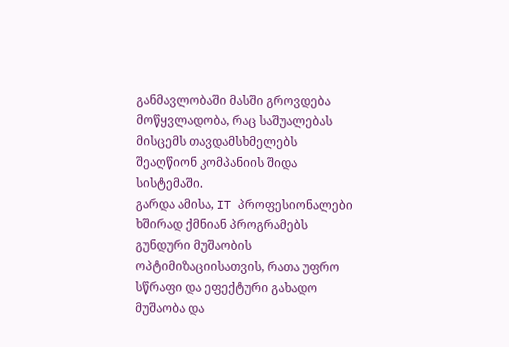განმავლობაში მასში გროვდება მოწყვლადობა, რაც საშუალებას მისცემს თავდამსხმელებს შეაღწიონ კომპანიის შიდა სისტემაში.
გარდა ამისა, IT პროფესიონალები ხშირად ქმნიან პროგრამებს გუნდური მუშაობის ოპტიმიზაციისათვის, რათა უფრო სწრაფი და ეფექტური გახადო მუშაობა და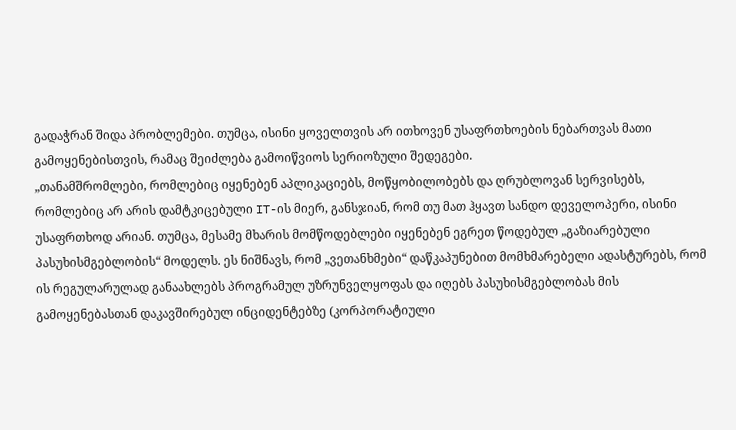გადაჭრან შიდა პრობლემები. თუმცა, ისინი ყოველთვის არ ითხოვენ უსაფრთხოების ნებართვას მათი გამოყენებისთვის, რამაც შეიძლება გამოიწვიოს სერიოზული შედეგები.
„თანამშრომლები, რომლებიც იყენებენ აპლიკაციებს, მოწყობილობებს და ღრუბლოვან სერვისებს, რომლებიც არ არის დამტკიცებული IT-ის მიერ, განსჯიან, რომ თუ მათ ჰყავთ სანდო დეველოპერი, ისინი უსაფრთხოდ არიან. თუმცა, მესამე მხარის მომწოდებლები იყენებენ ეგრეთ წოდებულ „გაზიარებული პასუხისმგებლობის“ მოდელს. ეს ნიშნავს, რომ „ვეთანხმები“ დაწკაპუნებით მომხმარებელი ადასტურებს, რომ ის რეგულარულად განაახლებს პროგრამულ უზრუნველყოფას და იღებს პასუხისმგებლობას მის გამოყენებასთან დაკავშირებულ ინციდენტებზე (კორპორატიული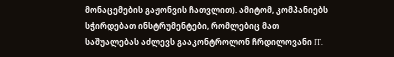მონაცემების გაჟონვის ჩათვლით). ამიტომ, კომპანიებს სჭირდებათ ინსტრუმენტები, რომლებიც მათ საშუალებას აძლევს გააკონტროლონ ჩრდილოვანი IT.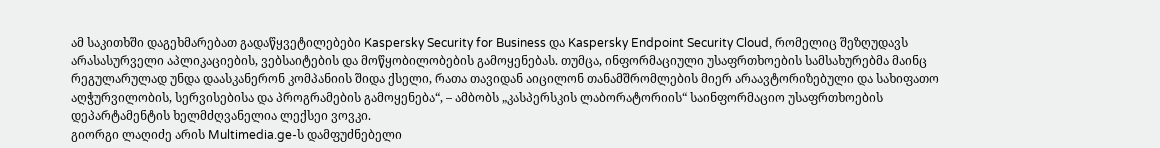ამ საკითხში დაგეხმარებათ გადაწყვეტილებები Kaspersky Security for Business და Kaspersky Endpoint Security Cloud, რომელიც შეზღუდავს არასასურველი აპლიკაციების, ვებსაიტების და მოწყობილობების გამოყენებას. თუმცა, ინფორმაციული უსაფრთხოების სამსახურებმა მაინც რეგულარულად უნდა დაასკანერონ კომპანიის შიდა ქსელი, რათა თავიდან აიცილონ თანამშრომლების მიერ არაავტორიზებული და სახიფათო აღჭურვილობის, სერვისებისა და პროგრამების გამოყენება“, – ამბობს „კასპერსკის ლაბორატორიის“ საინფორმაციო უსაფრთხოების დეპარტამენტის ხელმძღვანელია ლექსეი ვოვკი.
გიორგი ლაღიძე არის Multimedia.ge-ს დამფუძნებელი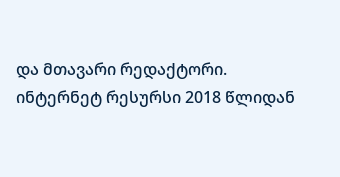და მთავარი რედაქტორი.
ინტერნეტ რესურსი 2018 წლიდან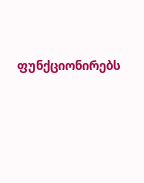ფუნქციონირებს